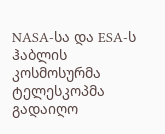NASA-სა და ESA-ს ჰაბლის კოსმოსურმა ტელესკოპმა გადაიღო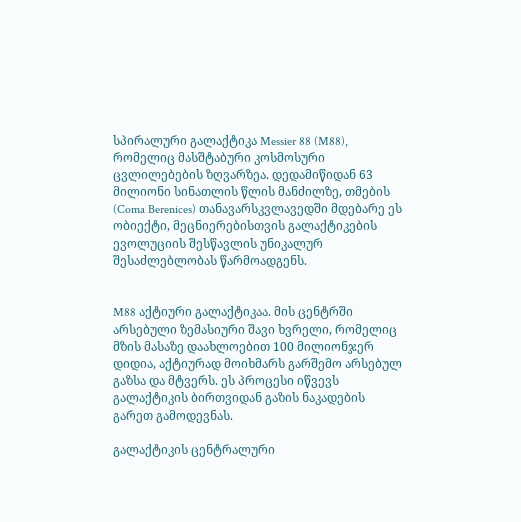სპირალური გალაქტიკა Messier 88 (M88), რომელიც მასშტაბური კოსმოსური ცვლილებების ზღვარზეა. დედამიწიდან 63 მილიონი სინათლის წლის მანძილზე, თმების (Coma Berenices) თანავარსკვლავედში მდებარე ეს ობიექტი, მეცნიერებისთვის გალაქტიკების ევოლუციის შესწავლის უნიკალურ შესაძლებლობას წარმოადგენს.


M88 აქტიური გალაქტიკაა. მის ცენტრში არსებული ზემასიური შავი ხვრელი, რომელიც მზის მასაზე დაახლოებით 100 მილიონჯერ დიდია, აქტიურად მოიხმარს გარშემო არსებულ გაზსა და მტვერს. ეს პროცესი იწვევს გალაქტიკის ბირთვიდან გაზის ნაკადების გარეთ გამოდევნას.

გალაქტიკის ცენტრალური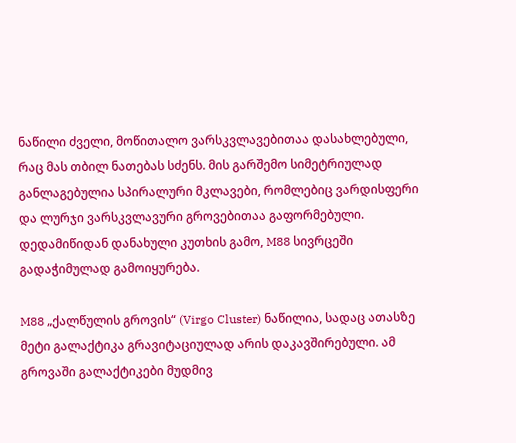ნაწილი ძველი, მოწითალო ვარსკვლავებითაა დასახლებული, რაც მას თბილ ნათებას სძენს. მის გარშემო სიმეტრიულად განლაგებულია სპირალური მკლავები, რომლებიც ვარდისფერი და ლურჯი ვარსკვლავური გროვებითაა გაფორმებული. დედამიწიდან დანახული კუთხის გამო, M88 სივრცეში გადაჭიმულად გამოიყურება.

M88 „ქალწულის გროვის“ (Virgo Cluster) ნაწილია, სადაც ათასზე მეტი გალაქტიკა გრავიტაციულად არის დაკავშირებული. ამ გროვაში გალაქტიკები მუდმივ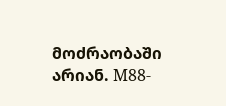მოძრაობაში არიან. M88-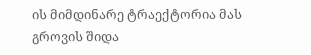ის მიმდინარე ტრაექტორია მას გროვის შიდა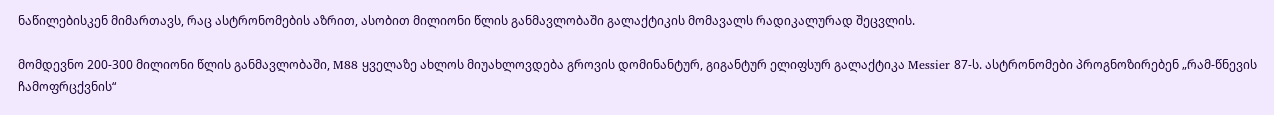ნაწილებისკენ მიმართავს, რაც ასტრონომების აზრით, ასობით მილიონი წლის განმავლობაში გალაქტიკის მომავალს რადიკალურად შეცვლის.

მომდევნო 200-300 მილიონი წლის განმავლობაში, M88 ყველაზე ახლოს მიუახლოვდება გროვის დომინანტურ, გიგანტურ ელიფსურ გალაქტიკა Messier 87-ს. ასტრონომები პროგნოზირებენ „რამ-წნევის ჩამოფრცქვნის“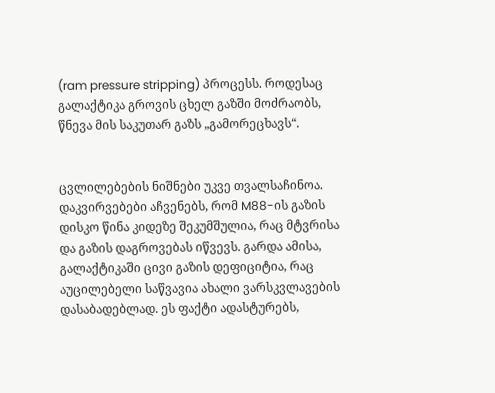(ram pressure stripping) პროცესს. როდესაც გალაქტიკა გროვის ცხელ გაზში მოძრაობს, წნევა მის საკუთარ გაზს „გამორეცხავს“.


ცვლილებების ნიშნები უკვე თვალსაჩინოა. დაკვირვებები აჩვენებს, რომ M88-ის გაზის დისკო წინა კიდეზე შეკუმშულია, რაც მტვრისა და გაზის დაგროვებას იწვევს. გარდა ამისა, გალაქტიკაში ცივი გაზის დეფიციტია, რაც აუცილებელი საწვავია ახალი ვარსკვლავების დასაბადებლად. ეს ფაქტი ადასტურებს,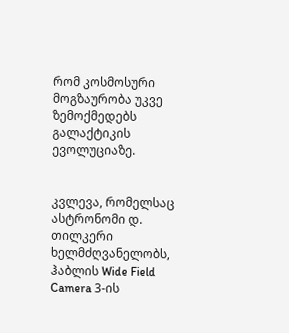რომ კოსმოსური მოგზაურობა უკვე ზემოქმედებს გალაქტიკის ევოლუციაზე.


კვლევა, რომელსაც ასტრონომი დ. თილკერი ხელმძღვანელობს, ჰაბლის Wide Field Camera 3-ის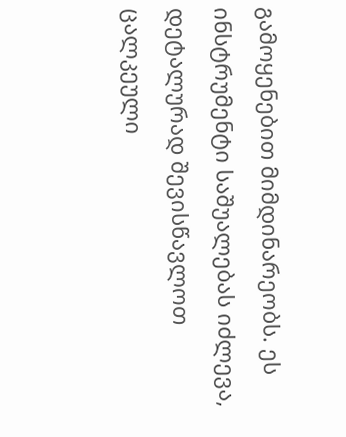გამოყენებით მიმდინარეობს. ეს ინსტრუმენტი საშუალებას იძლევა, დეტალურად შევისწავლოთ ცალკეული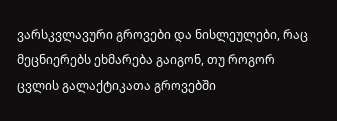ვარსკვლავური გროვები და ნისლეულები, რაც მეცნიერებს ეხმარება გაიგონ, თუ როგორ ცვლის გალაქტიკათა გროვებში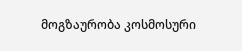მოგზაურობა კოსმოსური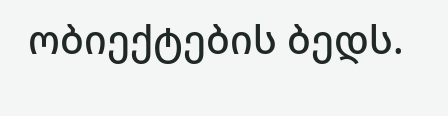ობიექტების ბედს.